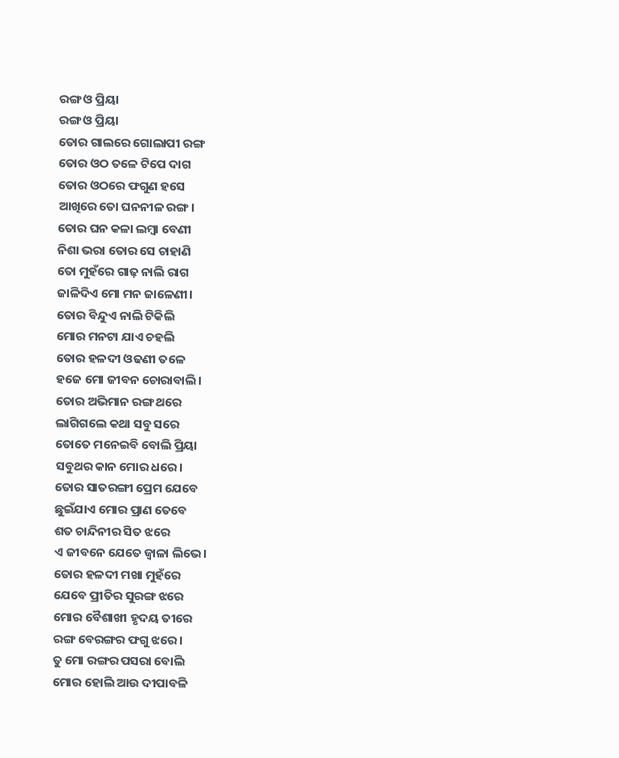ରଙ୍ଗ ଓ ପ୍ରିୟା
ରଙ୍ଗ ଓ ପ୍ରିୟା
ତୋର ଗାଲରେ ଗୋଲାପୀ ରଙ୍ଗ
ତୋର ଓଠ ତଳେ ଟିପେ ଦାଗ
ତୋର ଓଠରେ ଫଗୁଣ ହସେ
ଆଖିରେ ତୋ ଘନନୀଳ ରଙ୍ଗ।
ତୋର ଘନ କଳା ଲମ୍ବା ବେଣୀ
ନିଶା ଭରା ତୋର ସେ ଚାହାଣି
ତୋ ମୁହଁରେ ଗାଢ଼ ନାଲି ରାଗ
ଜାଳିଦିଏ ମୋ ମନ ଜାଳେଣୀ।
ତୋର ବିନ୍ଦୁଏ ନାଲି ଟିକିଲି
ମୋର ମନଟା ଯାଏ ଚହଲି
ତୋର ହଳଦୀ ଓଢଣୀ ତଳେ
ହଜେ ମୋ ଜୀବନ ଚୋରାବାଲି।
ତୋର ଅଭିମାନ ରଙ୍ଗ ଥରେ
ଲାଗିଗଲେ କଥା ସବୁ ସରେ
ତୋତେ ମନେଇବି ବୋଲି ପ୍ରିୟା
ସବୁଥର କାନ ମୋର ଧରେ।
ତୋର ସାତରଙ୍ଗୀ ପ୍ରେମ ଯେବେ
ଛୁଇଁଯାଏ ମୋର ପ୍ରାଣ ତେବେ
ଶତ ଚାନ୍ଦିନୀର ସିତ ଝରେ
ଏ ଜୀବନେ ଯେତେ ଜ୍ବାଳା ଲିଭେ।
ତୋର ହଳଦୀ ମଖା ମୁହଁରେ
ଯେବେ ପ୍ରୀତିର ସୁରଙ୍ଗ ଝରେ
ମୋର ବୈଶାଖୀ ହୃଦୟ ତୀରେ
ରଙ୍ଗ ବେରଙ୍ଗର ଫଗୁ ଝରେ।
ତୁ ମୋ ରଙ୍ଗର ପସରା ବୋଲି
ମୋର ହୋଲି ଆଉ ଦୀପାବଳି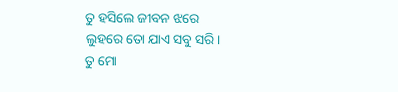ତୁ ହସିଲେ ଜୀବନ ଝରେ
ଲୁହରେ ତୋ ଯାଏ ସବୁ ସରି।
ତୁ ମୋ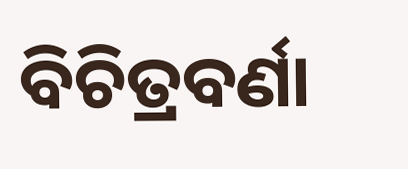ବିଚିତ୍ରବର୍ଣା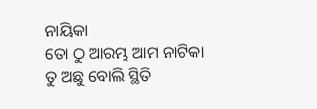ନାୟିକା
ତୋ ଠୁ ଆରମ୍ଭ ଆମ ନାଟିକା
ତୁ ଅଛୁ ବୋଲି ସ୍ଥିତି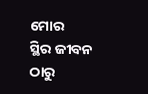ମୋର
ସ୍ଥିର ଜୀବନ ଠାରୁ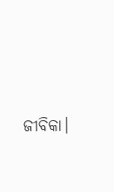ଜୀବିକା।